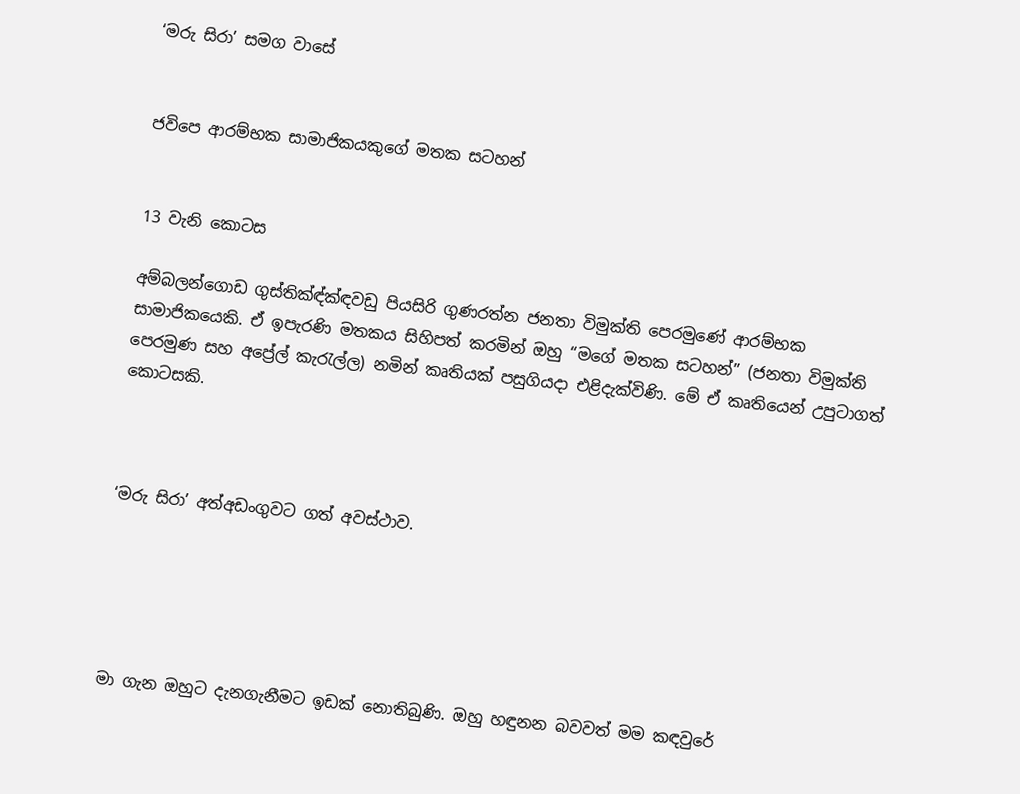‘මරු සිරා’ සමග වාසේ


ජවිපෙ ආරම්භක සාමාජිකයකුගේ මතක සටහන්


13 වැනි කොටස

අම්බලන්ගොඩ ගුස්තික්‍ඳ්ක්‍ඳවඩු පියසිරි ගුණරත්න ජනතා විමුක්ති පෙරමුණේ ආරම්භක සාමාජිකයෙකි. ඒ ඉපැරණි මතකය සිහිපත් කරමින් ඔහු “මගේ මතක සටහන්” (ජනතා විමුක්ති පෙරමුණ සහ අප්‍රේල් කැරැල්ල) නමින් කෘතියක් පසුගියදා එළිදැක්විණි. මේ ඒ කෘතියෙන් උපුටාගත් කොටසකි.



‘මරු සිරා’ අත්අඩංගුවට ගත් අවස්ථාව.





මා ගැන ඔහුට දැනගැනීමට ඉඩක් නොතිබුණි. ඔහු හඳුනන බවවත් මම කඳවුරේ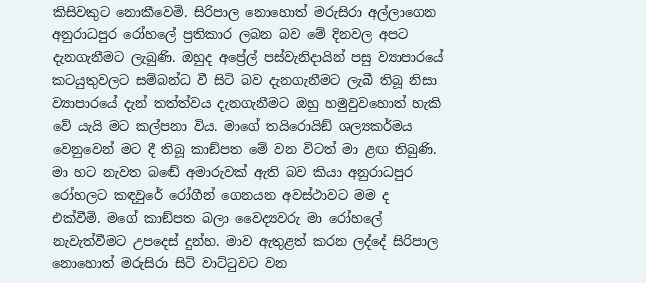කිසිවකුට නොකීවෙමි. සිරිපාල නොහොත් මරුසිරා අල්ලාගෙන අනුරාධපුර රෝහලේ ප්‍රතිකාර ලබන බව මේ දිනවල අපට දැනගැනීමට ලැබුණි. ඔහුද අප්‍රේල් පස්වැනිදායින් පසු ව්‍යාපාරයේ කටයුතුවලට සම්බන්ධ වී සිටි බව දැනගැනීමට ලැබී තිබූ නිසා ව්‍යාපාරයේ දැන් තත්ත්වය දැනගැනීමට ඔහු හමුවුවහොත් හැකි වේ යැයි මට කල්පනා විය. මාගේ තයිරොයිඞ් ශල්‍යකර්මය වෙනුවෙන් මට දී තිබූ කාඞ්පත මේ වන විටත් මා ළඟ තිබුණි. මා හට නැවත බඬේ අමාරුවක් ඇති බව කියා අනුරාධපුර රෝහලට කඳවුරේ රෝගීන් ගෙනයන අවස්ථාවට මම ද එක්වීමි. මගේ කාඞ්පත බලා වෛද්‍යවරු මා රෝහලේ නැවැත්වීමට උපදෙස් දුන්හ. මාව ඇතුළත් කරන ලද්දේ සිරිපාල නොහොත් මරුසිරා සිටි වාට්ටුවට වන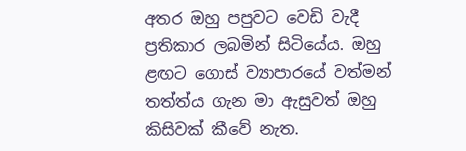අතර ඔහු පපුවට වෙඩි වැදී ප්‍රතිකාර ලබමින් සිටියේය. ඔහු ළඟට ගොස් ව්‍යාපාරයේ වත්මන් තත්ත්ය ගැන මා ඇසුවත් ඔහු කිසිවක් කීවේ නැත.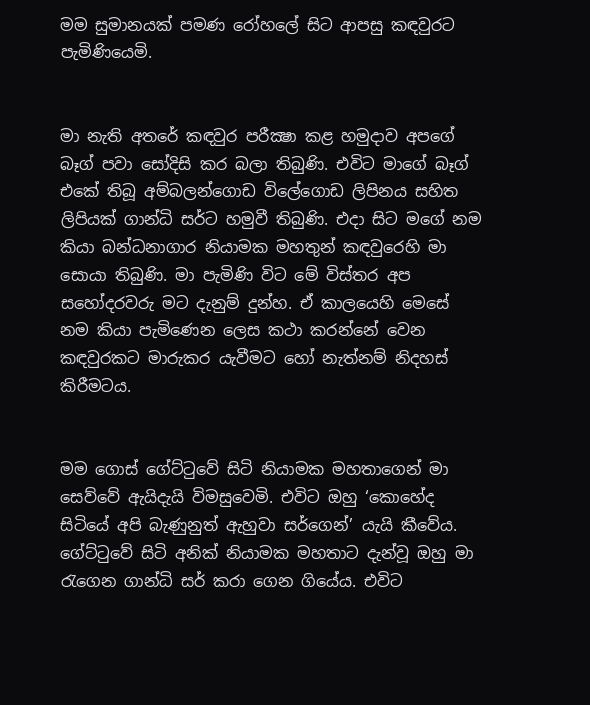මම සුමානයක් පමණ රෝහලේ සිට ආපසු කඳවුරට පැමිණියෙමි.


මා නැති අතරේ කඳවුර පරීක්‍ෂා කළ හමුදාව අපගේ බෑග් පවා සෝදිසි කර බලා තිබුණි. එවිට මාගේ බෑග් එකේ තිබූ අම්බලන්ගොඩ විලේගොඩ ලිපිනය සහිත ලිපියක් ගාන්ධි සර්ට හමුවී තිබුණි. එදා සිට මගේ නම කියා බන්ධනාගාර නියාමක මහතුන් කඳවුරෙහි මා සොයා තිබුණි. මා පැමිණි විට මේ විස්තර අප සහෝදරවරු මට දැනුම් දුන්හ. ඒ කාලයෙහි මෙසේ නම කියා පැමිණෙන ලෙස කථා කරන්නේ වෙන කඳවුරකට මාරුකර යැවීමට හෝ නැත්නම් නිදහස් කිරීමටය.


මම ගොස් ගේට්ටුවේ සිටි නියාමක මහතාගෙන් මා සෙව්වේ ඇයිදැයි විමසුවෙමි. එවිට ඔහු ‘කොහේද සිටියේ අපි බැණුනුත් ඇහුවා සර්ගෙන්’ යැයි කීවේය. ගේට්ටුවේ සිටි අනික් නියාමක මහතාට දැන්වූ ඔහු මා රැගෙන ගාන්ධි සර් කරා ගෙන ගියේය. එවිට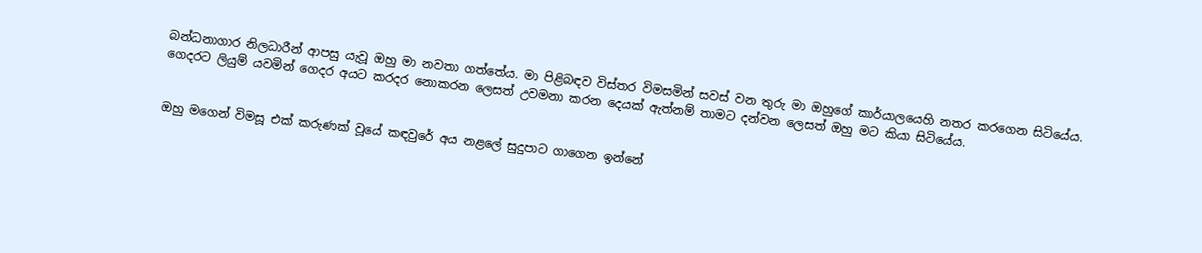බන්ධනාගාර නිලධාරීන් ආපසු යැවූ ඔහු මා නවතා ගත්තේය. මා පිළිබඳව විස්තර විමසමින් සවස් වන තුරු මා ඔහුගේ කාර්යාලයෙහි නතර කරගෙන සිටියේය. ගෙදරට ලියුම් යවමින් ගෙදර අයට කරදර නොකරන ලෙසත් උවමනා කරන දෙයක් ඇත්නම් තාමට දන්වන ලෙසත් ඔහු මට කියා සිටියේය.


ඔහු මගෙන් විමසූ එක් කරුණක් වූයේ කඳවුරේ අය නළලේ සුදුපාට ගාගෙන ඉන්නේ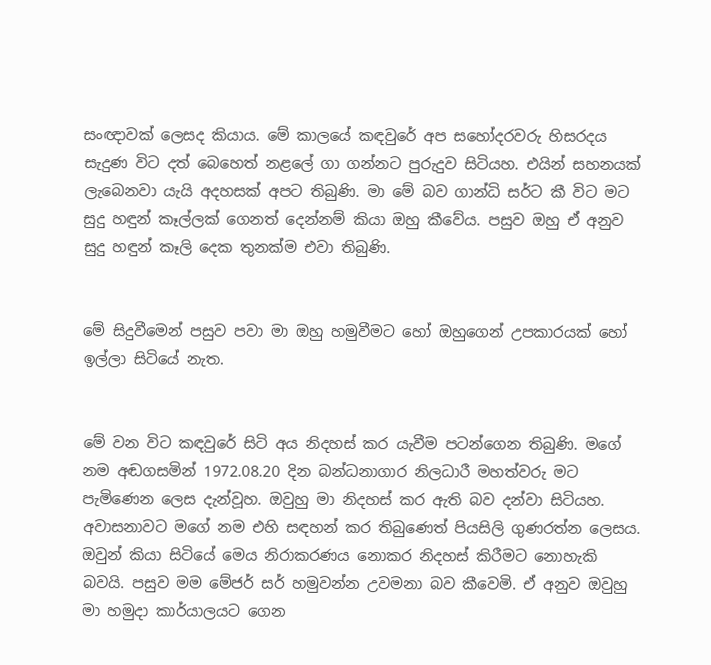සංඥාවක් ලෙසද කියාය. මේ කාලයේ කඳවුරේ අප සහෝදරවරු හිසරදය සැදුණ විට දත් බෙහෙත් නළලේ ගා ගන්නට පුරුදුව සිටියහ. එයින් සහනයක් ලැබෙනවා යැයි අදහසක් අපට තිබුණි. මා මේ බව ගාන්ධි සර්ට කී විට මට සුදු හඳුන් කෑල්ලක් ගෙනත් දෙන්නම් කියා ඔහු කීවේය. පසුව ඔහු ඒ අනුව සුදු හඳුන් කෑලි දෙක තුනක්ම එවා තිබුණි.


මේ සිදුවීමෙන් පසුව පවා මා ඔහු හමුවීමට හෝ ඔහුගෙන් උපකාරයක් හෝ ඉල්ලා සිටියේ නැත.


මේ වන විට කඳවුරේ සිටි අය නිදහස් කර යැවීම පටන්ගෙන තිබුණි. මගේ නම අඬගසමින් 1972.08.20 දින බන්ධනාගාර නිලධාරී මහත්වරු මට පැමිණෙන ලෙස දැන්වූහ. ඔවුහු මා නිදහස් කර ඇති බව දන්වා සිටියහ. අවාසනාවට මගේ නම එහි සඳහන් කර තිබුණෙත් පියසිලි ගුණරත්න ලෙසය. ඔවුන් කියා සිටියේ මෙය නිරාකරණය නොකර නිදහස් කිරීමට නොහැකි බවයි. පසුව මම මේජර් සර් හමුවන්න උවමනා බව කීවෙමි. ඒ අනුව ඔවුහු මා හමුදා කාර්යාලයට ගෙන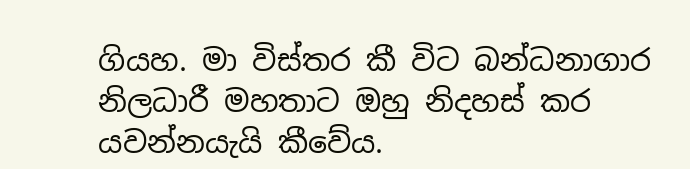ගියහ. මා විස්තර කී විට බන්ධනාගාර නිලධාරී මහතාට ඔහු නිදහස් කර යවන්නයැයි කීවේය.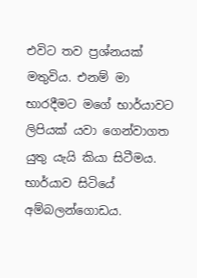එවිට තව ප්‍රශ්නයක් මතුවිය. එනම් මා භාරදීමට මගේ භාර්යාවට ලිපියක් යවා ගෙන්වාගත යුතු යැයි කියා සිටීමය. භාර්යාව සිටියේ අම්බලන්ගොඩය.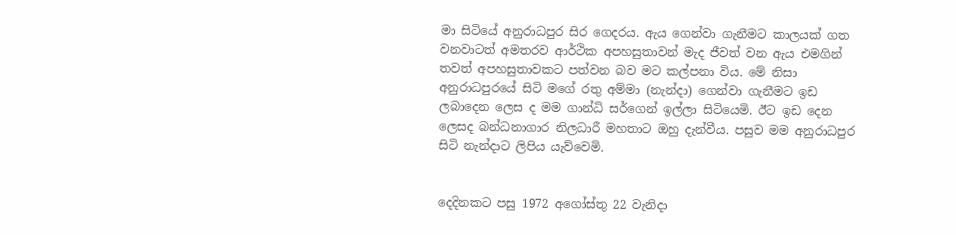මා සිටියේ අනුරාධපුර සිර ගෙදරය. ඇය ගෙන්වා ගැනීමට කාලයක් ගත වනවාටත් අමතරව ආර්ථික අපහසුතාවන් මැද ජීවත් වන ඇය එමගින් තවත් අපහසුතාවකට පත්වන බව මට කල්පනා විය. මේ නිසා අනුරාධපුරයේ සිටි මගේ රතු අම්මා (නැන්දා) ගෙන්වා ගැනීමට ඉඩ ලබාදෙන ලෙස ද මම ගාන්ධි සර්ගෙන් ඉල්ලා සිටියෙමි. ඊට ඉඩ දෙන ලෙසද බන්ධනාගාර නිලධාරී මහතාට ඔහු දැන්වීය. පසුව මම අනුරාධපුර සිටි නැන්දාට ලිපිය යැව්වෙමි.


දෙදිනකට පසු 1972 අගෝස්තු 22 වැනිදා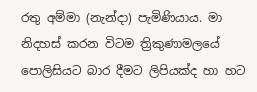රතු අම්මා (නැන්දා) පැමිණියාය. මා නිදහස් කරන විටම ත්‍රිකුණාමලයේ පොලිසියට බාර දීමට ලිපියක්ද හා හට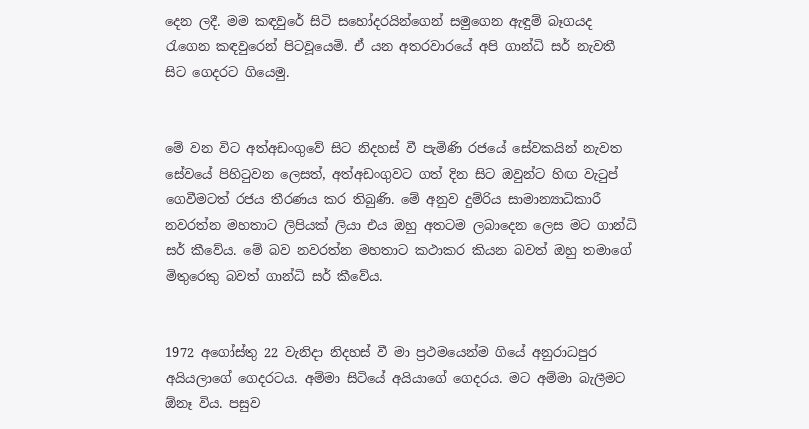දෙන ලදී. මම කඳවුරේ සිටි සහෝදරයින්ගෙන් සමුගෙන ඇඳුම් බෑගයද රැගෙන කඳවුරෙන් පිටවූයෙමි. ඒ යන අතරවාරයේ අපි ගාන්ධි සර් නැවතී සිට ගෙදරට ගියෙමු.


මේ වන විට අත්අඩංගුවේ සිට නිදහස් වී පැමිණි රජයේ සේවකයින් නැවත සේවයේ පිහිටුවන ලෙසත්, අත්අඩංගුවට ගත් දින සිට ඔවුන්ට හිඟ වැටුප් ගෙවීමටත් රජය තීරණය කර තිබුණි. මේ අනුව දුම්රිය සාමාන්‍යාධිකාරී නවරත්න මහතාට ලිපියක් ලියා එය ඔහු අතටම ලබාදෙන ලෙස මට ගාන්ධි සර් කීවේය. මේ බව නවරත්න මහතාට කථාකර කියන බවත් ඔහු තමාගේ මිතුරෙකු බවත් ගාන්ධි සර් කීවේය.


1972 අගෝස්තු 22 වැනිදා නිදහස් වී මා ප්‍රථමයෙන්ම ගියේ අනුරාධපුර අයියලාගේ ගෙදරටය. අම්මා සිටියේ අයියාගේ ගෙදරය. මට අම්මා බැලීමට ඕනෑ විය. පසුව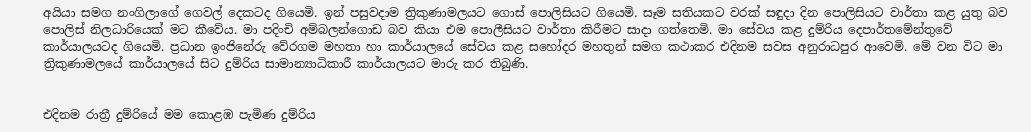අයියා සමග නංගිලාගේ ගෙවල් දෙකටද ගියෙමි. ඉන් පසුවදාම ත්‍රිකුණාමලයට ගොස් පොලිසියට ගියෙමි. සෑම සතියකට වරක් සඳුදා දින පොලිසියට වාර්තා කළ යුතු බව පොලිස් නිලධාරියෙක් මට කීවේය. මා පදිංචි අම්බලන්ගොඩ බව කියා එම පොලීසියට වාර්තා කිරීමට සාදා ගත්තෙමි. මා සේවය කළ දුම්රිය දෙපාර්තමේන්තුවේ කාර්යාලයටද ගියෙමි. ප්‍රධාන ඉංජිනේරු වේරගම මහතා හා කාර්යාලයේ සේවය කළ සහෝදර මහතුන් සමග කථාකර එදිනම සවස අනුරාධපුර ආවෙමි. මේ වන විට මා ත්‍රිකුණාමලයේ කාර්යාලයේ සිට දුම්රිය සාමාන්‍යාධිකාරී කාර්යාලයට මාරු කර තිබුණි.


එදිනම රාත්‍රී දුම්රියේ මම කොළඹ පැමිණ දුම්රිය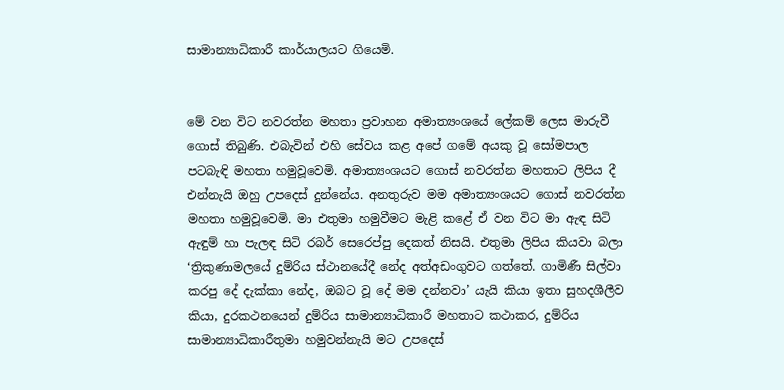සාමාන්‍යාධිකාරී කාර්යාලයට ගියෙමි.


මේ වන විට නවරත්න මහතා ප්‍රවාහන අමාත්‍යංශයේ ලේකම් ලෙස මාරුවී ගොස් තිබුණි. එබැවින් එහි සේවය කළ අපේ ගමේ අයකු වූ සෝමපාල පටබැඳි මහතා හමුවූවෙමි. අමාත්‍යංශයට ගොස් නවරත්න මහතාට ලිපිය දී එන්නැයි ඔහු උපදෙස් දුන්නේය. අනතුරුව මම අමාත්‍යංශයට ගොස් නවරත්න මහතා හමුවූවෙමි. මා එතුමා හමුවීමට මැළි කළේ ඒ වන විට මා ඇඳ සිටි ඇඳුම් හා පැලඳ සිටි රබර් සෙරෙප්පු දෙකත් නිසයි. එතුමා ලිපිය කියවා බලා ‘ත්‍රිකුණාමලයේ දුම්රිය ස්ථානයේදී නේද අත්අඩංගුවට ගත්තේ. ගාමිණී සිල්වා කරපු දේ දැක්කා නේද, ඔබට වූ දේ මම දන්නවා’ යැයි කියා ඉතා සුහදශීලීව කියා, දුරකථනයෙන් දුම්රිය සාමාන්‍යාධිකාරී මහතාට කථාකර, දුම්රිය සාමාන්‍යාධිකාරීතුමා හමුවන්නැයි මට උපදෙස්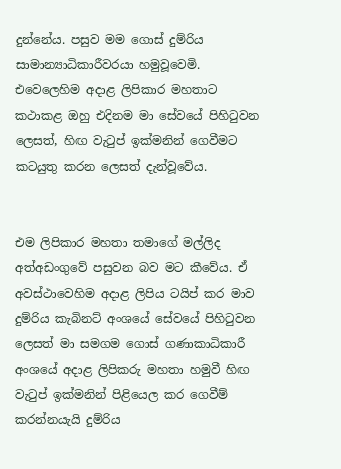දුන්නේය. පසුව මම ගොස් දුම්රිය සාමාන්‍යාධිකාරීවරයා හමුවූවෙමි. එවෙලෙහිම අදාළ ලිපිකාර මහතාට කථාකළ ඔහු එදිනම මා සේවයේ පිහිටුවන ලෙසත්, හිඟ වැටුප් ඉක්මනින් ගෙවීමට කටයුතු කරන ලෙසත් දැන්වූවේය.


එම ලිපිකාර මහතා තමාගේ මල්ලිද අත්අඩංගුවේ පසුවන බව මට කීවේය. ඒ අවස්ථාවෙහිම අදාළ ලිපිය ටයිප් කර මාව දුම්රිය කැබිනට් අංශයේ සේවයේ පිහිටුවන ලෙසත් මා සමගම ගොස් ගණාකාධිකාරී අංශයේ අදාළ ලිපිකරු මහතා හමුවී හිඟ වැටුප් ඉක්මනින් පිළියෙල කර ගෙවීම් කරන්නයැයි දුම්රිය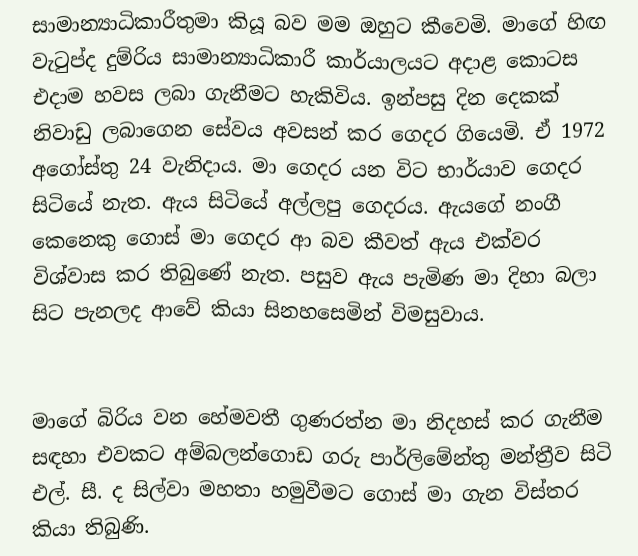සාමාන්‍යාධිකාරීතුමා කියූ බව මම ඔහුට කීවෙමි. මාගේ හිඟ වැටුප්ද දුම්රිය සාමාන්‍යාධිකාරී කාර්යාලයට අදාළ කොටස එදාම හවස ලබා ගැනීමට හැකිවිය. ඉන්පසු දින දෙකක් නිවාඩු ලබාගෙන සේවය අවසන් කර ගෙදර ගියෙමි. ඒ 1972 අගෝස්තු 24 වැනිදාය. මා ගෙදර යන විට භාර්යාව ගෙදර සිටියේ නැත. ඇය සිටියේ අල්ලපු ගෙදරය. ඇයගේ නංගී කෙනෙකු ගොස් මා ගෙදර ආ බව කීවත් ඇය එක්වර විශ්වාස කර තිබුණේ නැත. පසුව ඇය පැමිණ මා දිහා බලා සිට පැනලද ආවේ කියා සිනහසෙමින් විමසුවාය.


මාගේ බිරිය වන හේමවතී ගුණරත්න මා නිදහස් කර ගැනීම සඳහා එවකට අම්බලන්ගොඩ ගරු පාර්ලිමේන්තු මන්ත්‍රීව සිටි එල්. සී. ද සිල්වා මහතා හමුවීමට ගොස් මා ගැන විස්තර කියා තිබුණි.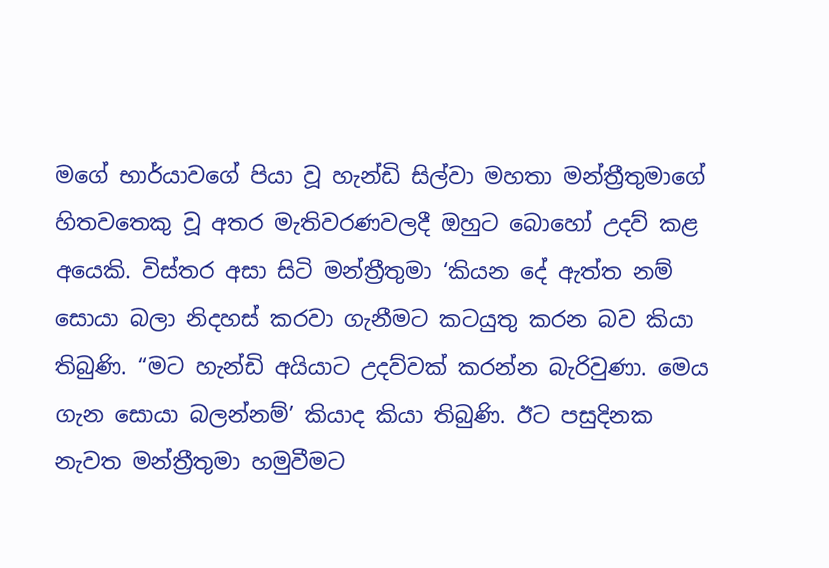මගේ භාර්යාවගේ පියා වූ හැන්ඩි සිල්වා මහතා මන්ත්‍රීතුමාගේ හිතවතෙකු වූ අතර මැතිවරණවලදී ඔහුට බොහෝ උදව් කළ අයෙකි. විස්තර අසා සිටි මන්ත්‍රීතුමා ‘කියන දේ ඇත්ත නම් සොයා බලා නිදහස් කරවා ගැනීමට කටයුතු කරන බව කියා තිබුණි. “මට හැන්ඩි අයියාට උදව්වක් කරන්න බැරිවුණා. මෙය ගැන සොයා බලන්නම්’ කියාද කියා තිබුණි. ඊට පසුදිනක නැවත මන්ත්‍රීතුමා හමුවීමට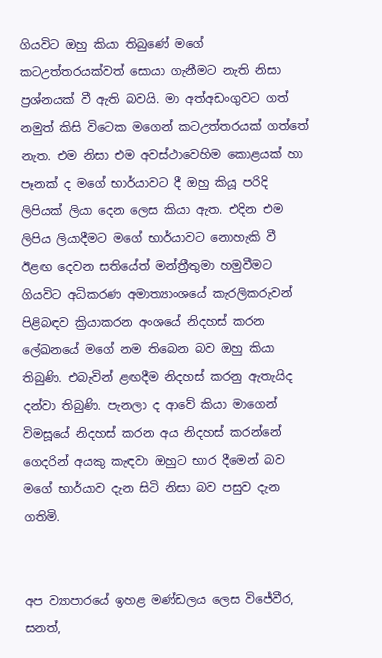ගියවිට ඔහු කියා තිබුණේ මගේ කටඋත්තරයක්වත් සොයා ගැනීමට නැති නිසා ප්‍රශ්නයක් වී ඇති බවයි. මා අත්අඩංගුවට ගත් නමුත් කිසි විටෙක මගෙන් කටඋත්තරයක් ගත්තේ නැත. එම නිසා එම අවස්ථාවෙහිම කොළයක් හා පෑනක් ද මගේ භාර්යාවට දී ඔහු කියූ පරිදි ලිපියක් ලියා දෙන ලෙස කියා ඇත. එදින එම ලිපිය ලියාදීමට මගේ භාර්යාවට නොහැකි වී ඊළඟ දෙවන සතියේත් මන්ත්‍රීතුමා හමුවීමට ගියවිට අධිකරණ අමාත්‍යාංශයේ කැරලිකරුවන් පිළිබඳව ක්‍රියාකරන අංශයේ නිදහස් කරන ලේඛනයේ මගේ නම තිබෙන බව ඔහු කියා තිබුණි. එබැවින් ළඟදීම නිදහස් කරනු ඇතැයිද දන්වා තිබුණි. පැනලා ද ආවේ කියා මාගෙන් විමසූයේ නිදහස් කරන අය නිදහස් කරන්නේ ගෙදරින් අයකු කැඳවා ඔහුට භාර දීමෙන් බව මගේ භාර්යාව දැන සිටි නිසා බව පසුව දැන ගතිමි.


අප ව්‍යාපාරයේ ඉහළ මණ්ඩලය ලෙස විජේවීර, සනත්,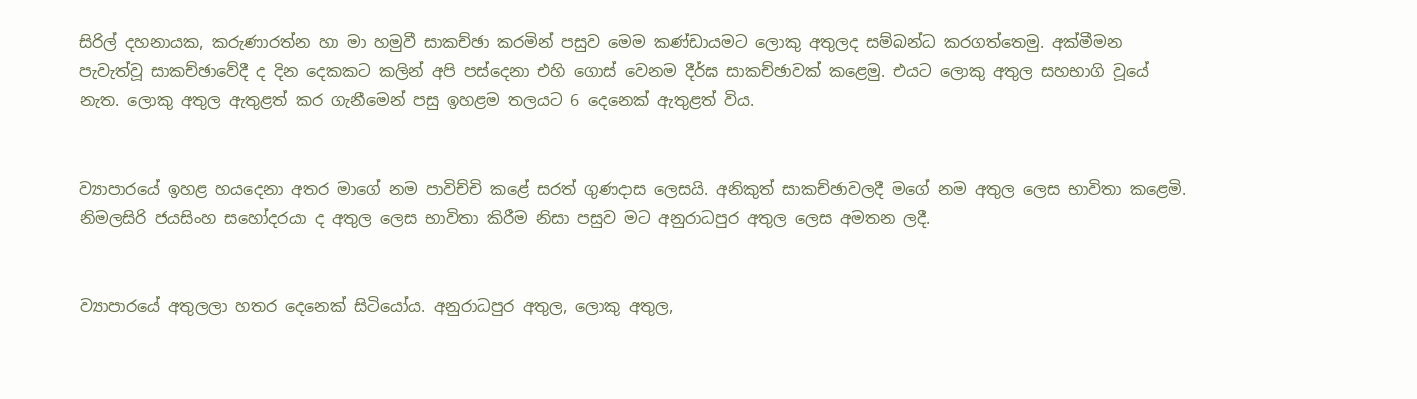සිරිල් දහනායක, කරුණාරත්න හා මා හමුවී සාකච්ඡා කරමින් පසුව මෙම කණ්ඩායමට ලොකු අතුලද සම්බන්ධ කරගත්තෙමු. අක්මීමන පැවැත්වූ සාකච්ඡාවේදී ද දින දෙකකට කලින් අපි පස්දෙනා එහි ගොස් වෙනම දීර්ඝ සාකච්ඡාවක් කළෙමු. එයට ලොකු අතුල සහභාගි වූයේ නැත. ලොකු අතුල ඇතුළත් කර ගැනීමෙන් පසු ඉහළම තලයට 6 දෙනෙක් ඇතුළත් විය.


ව්‍යාපාරයේ ඉහළ හයදෙනා අතර මාගේ නම පාවිච්චි කළේ සරත් ගුණදාස ලෙසයි. අනිකුත් සාකච්ඡාවලදී මගේ නම අතුල ලෙස භාවිතා කළෙමි. නිමලසිරි ජයසිංහ සහෝදරයා ද අතුල ලෙස භාවිතා කිරීම නිසා පසුව මට අනුරාධපුර අතුල ලෙස අමතන ලදී.


ව්‍යාපාරයේ අතුලලා හතර දෙනෙක් සිටියෝය. අනුරාධපුර අතුල, ලොකු අතුල,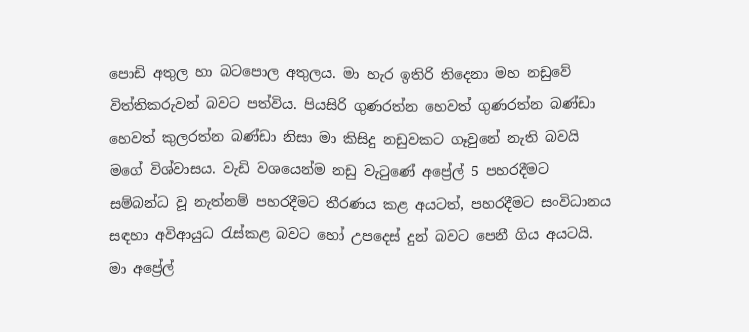පොඩි අතුල හා බටපොල අතුලය. මා හැර ඉතිරි තිදෙනා මහ නඩුවේ විත්තිකරුවන් බවට පත්විය. පියසිරි ගුණරත්න හෙවත් ගුණරත්න බණ්ඩා හෙවත් කුලරත්න බණ්ඩා නිසා මා කිසිදු නඩුවකට ගෑවුනේ නැති බවයි මගේ විශ්වාසය. වැඩි වශයෙන්ම නඩු වැටුණේ අප්‍රේල් 5 පහරදීමට සම්බන්ධ වූ නැත්නම් පහරදීමට තීරණය කළ අයටත්, පහරදීමට සංවිධානය සඳහා අවිආයුධ රැස්කළ බවට හෝ උපදෙස් දුන් බවට පෙනී ගිය අයටයි. මා අප්‍රේල්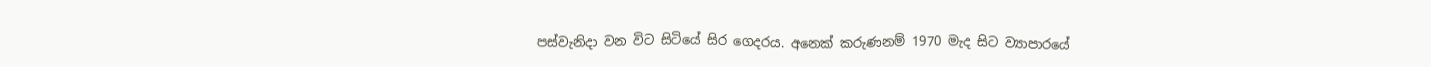පස්වැනිදා වන විට සිටියේ සිර ගෙදරය. අනෙක් කරුණනම් 1970 මැද සිට ව්‍යාපාරයේ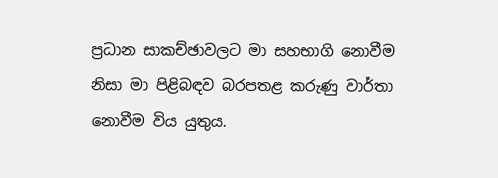ප්‍රධාන සාකච්ඡාවලට මා සහභාගි නොවීම නිසා මා පිළිබඳව බරපතළ කරුණු වාර්තා නොවීම විය යුතුය.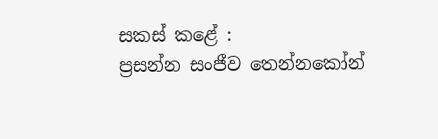සකස් කළේ :
ප්‍රසන්න සංජීව තෙන්නකෝන්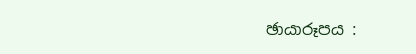ඡායාරූපය :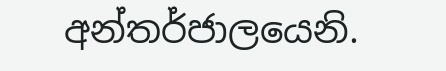අන්තර්ජාලයෙනි.